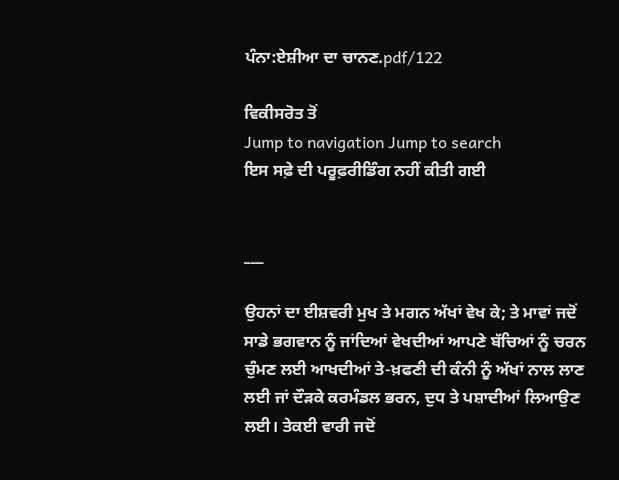ਪੰਨਾ:ਏਸ਼ੀਆ ਦਾ ਚਾਨਣ.pdf/122

ਵਿਕੀਸਰੋਤ ਤੋਂ
Jump to navigation Jump to search
ਇਸ ਸਫ਼ੇ ਦੀ ਪਰੂਫ਼ਰੀਡਿੰਗ ਨਹੀਂ ਕੀਤੀ ਗਈ


___

ਉਹਨਾਂ ਦਾ ਈਸ਼ਵਰੀ ਮੁਖ ਤੇ ਮਗਨ ਅੱਖਾਂ ਵੇਖ ਕੇ; ਤੇ ਮਾਵਾਂ ਜਦੋਂ ਸਾਡੇ ਭਗਵਾਨ ਨੂੰ ਜਾਂਦਿਆਂ ਵੇਖਦੀਆਂ ਆਪਣੇ ਬੱਚਿਆਂ ਨੂੰ ਚਰਨ ਚੁੰਮਣ ਲਈ ਆਖਦੀਆਂ ਤੇ-ਖ਼ਫਣੀ ਦੀ ਕੰਨੀ ਨੂੰ ਅੱਖਾਂ ਨਾਲ ਲਾਣ ਲਈ ਜਾਂ ਦੌੜਕੇ ਕਰਮੰਡਲ ਭਰਨ, ਦੁਧ ਤੇ ਪਸ਼ਾਦੀਆਂ ਲਿਆਉਣ ਲਈ। ਤੇਕਈ ਵਾਰੀ ਜਦੋਂ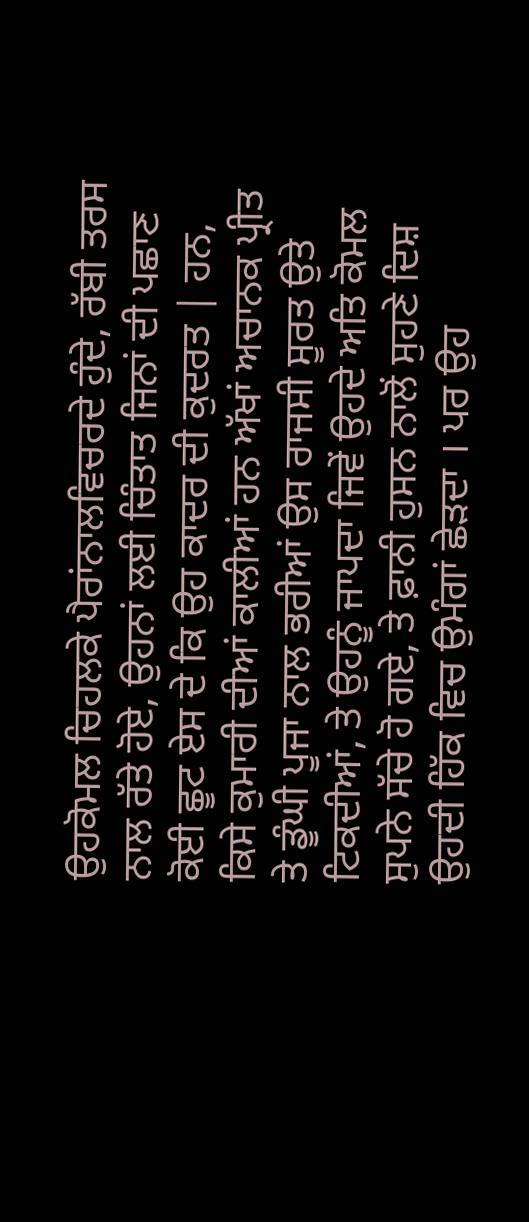ਉਹਕੋਮਲ ਚਿਹਲਕੇ ਪੈਰਾਂਨਾਲਵਿਚਰਦੇ ਹੁੰਦੇ, ਰੱਬੀ ਤਰਸ ਨਾਲ ਰੱਤੇ ਹੋਏ, ਉਹਨਾਂ ਲਈ ਚਿੰਤਾਤ ਜਿਨਾਂ ਦੀ ਪਛਾਣ ਕੋਈ ਛੂਟ ਏਸ ਦੇ ਕਿ ਉਹ ਕਾਦਰ ਦੀ ਕੁਦਰਤ | ਹਨ, ਕਿਸੇ ਕੁਮਾਰੀ ਦੀਆਂ ਕਾਲੀਆਂ ਹਨ ਅੱਖਾਂ ਅਚਾਨਕ ਪ੍ਰੀਤ ਤੇ ਡੂੰਘੀ ਪੂਜਾ ਨਾਲ ਭਰੀਆਂ ਉਸ ਰਾਜਸੀ ਸੂਰਤ ਉਤੇ ਟਿਕਦੀਆਂ, ਤੇ ਉਹਨੂੰ ਜਾਪਦਾ ਜਿਵੇਂ ਉਹਦੇ ਅਤਿ ਕੋਮਲ ਸੁਪਨੇ ਸੱਚੇ ਹੋ ਗਏ, ਤੇ ਫ਼ਾਨੀ ਹੁਸਨ ਨਾਲੋਂ ਸੁਹਣੇ ਦਿਸ਼ ਉਹਦੀ ਹਿੱਕ ਵਿਚ ਉਮੰਗਾਂ ਛੇੜਦਾ । ਪਰ ਉਹ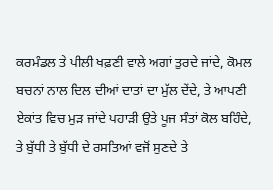ਕਰਮੰਡਲ ਤੇ ਪੀਲੀ ਖਫ਼ਣੀ ਵਾਲੇ ਅਗਾਂ ਤੁਰਦੇ ਜਾਂਦੇ, ਕੋਮਲ ਬਚਨਾਂ ਨਾਲ ਦਿਲ ਦੀਆਂ ਦਾਤਾਂ ਦਾ ਮੁੱਲ ਦੇਂਦੇ, ਤੇ ਆਪਣੀ ਏਕਾਂਤ ਵਿਚ ਮੁੜ ਜਾਂਦੇ ਪਹਾੜੀ ਉਤੇ ਪੂਜ ਸੰਤਾਂ ਕੋਲ ਬਹਿੰਦੇ, ਤੇ ਬੁੱਧੀ ਤੇ ਬੁੱਧੀ ਦੇ ਰਸਤਿਆਂ ਵਜੋਂ ਸੁਣਦੇ ਤੇ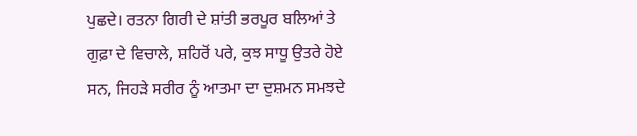ਪੁਛਦੇ। ਰਤਨਾ ਗਿਰੀ ਦੇ ਸ਼ਾਂਤੀ ਭਰਪੂਰ ਬਲਿਆਂ ਤੇ ਗੁਫ਼ਾ ਦੇ ਵਿਚਾਲੇ, ਸ਼ਹਿਰੋਂ ਪਰੇ, ਕੁਝ ਸਾਧੂ ਉਤਰੇ ਹੋਏ ਸਨ, ਜਿਹੜੇ ਸਰੀਰ ਨੂੰ ਆਤਮਾ ਦਾ ਦੁਸ਼ਮਨ ਸਮਝਦੇ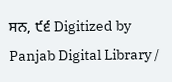ਸਨ, ੯੬ Digitized by Panjab Digital Library /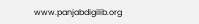www.panjabdigilib.org